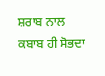ਸ਼ਰਾਬ ਨਾਲ ਕਬਾਬ ਹੀ ਸੋਭਦਾ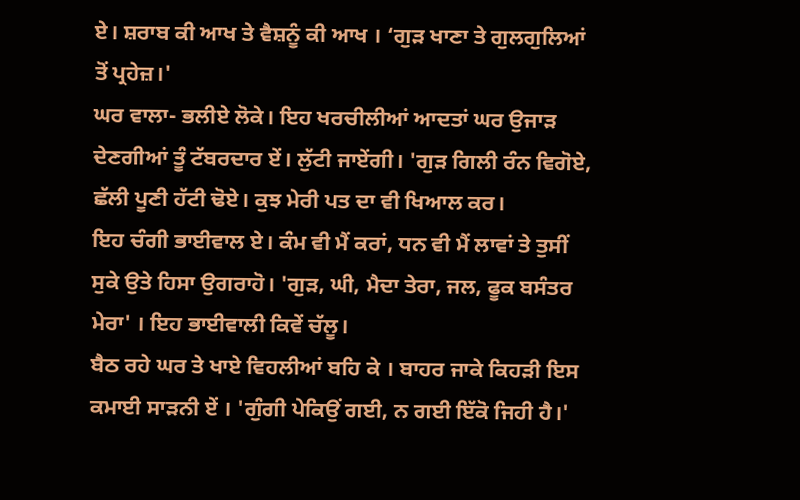ਏ। ਸ਼ਰਾਬ ਕੀ ਆਖ ਤੇ ਵੈਸ਼ਨੂੰ ਕੀ ਆਖ । ‘ਗੁੜ ਖਾਣਾ ਤੇ ਗੁਲਗੁਲਿਆਂ ਤੋਂ ਪ੍ਰਹੇਜ਼।'
ਘਰ ਵਾਲਾ- ਭਲੀਏ ਲੋਕੇ। ਇਹ ਖਰਚੀਲੀਆਂ ਆਦਤਾਂ ਘਰ ਉਜਾੜ ਦੇਣਗੀਆਂ ਤੂੰ ਟੱਬਰਦਾਰ ਏਂ। ਲੁੱਟੀ ਜਾਏਂਗੀ। 'ਗੁੜ ਗਿਲੀ ਰੰਨ ਵਿਗੋਏ, ਛੱਲੀ ਪੂਣੀ ਹੱਟੀ ਢੋਏ। ਕੁਝ ਮੇਰੀ ਪਤ ਦਾ ਵੀ ਖਿਆਲ ਕਰ।
ਇਹ ਚੰਗੀ ਭਾਈਵਾਲ ਏ। ਕੰਮ ਵੀ ਮੈਂ ਕਰਾਂ, ਧਨ ਵੀ ਮੈਂ ਲਾਵਾਂ ਤੇ ਤੁਸੀਂ ਸੁਕੇ ਉਤੇ ਹਿਸਾ ਉਗਰਾਹੋ। 'ਗੁੜ, ਘੀ, ਮੈਦਾ ਤੇਰਾ, ਜਲ, ਫੂਕ ਬਸੰਤਰ ਮੇਰਾ' । ਇਹ ਭਾਈਵਾਲੀ ਕਿਵੇਂ ਚੱਲੂ।
ਬੈਠ ਰਹੇ ਘਰ ਤੇ ਖਾਏ ਵਿਹਲੀਆਂ ਬਹਿ ਕੇ । ਬਾਹਰ ਜਾਕੇ ਕਿਹੜੀ ਇਸ ਕਮਾਈ ਸਾੜਨੀ ਏਂ । 'ਗੁੰਗੀ ਪੇਕਿਉਂ ਗਈ, ਨ ਗਈ ਇੱਕੋ ਜਿਹੀ ਹੈ।'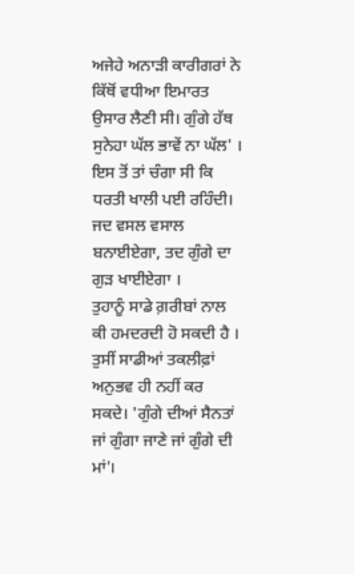ਅਜੇਹੇ ਅਨਾੜੀ ਕਾਰੀਗਰਾਂ ਨੇ ਕਿੱਥੋਂ ਵਧੀਆ ਇਮਾਰਤ ਉਸਾਰ ਲੈਣੀ ਸੀ। ਗੁੰਗੇ ਹੱਥ ਸੁਨੇਹਾ ਘੱਲ ਭਾਵੇਂ ਨਾ ਘੱਲ' । ਇਸ ਤੋਂ ਤਾਂ ਚੰਗਾ ਸੀ ਕਿ ਧਰਤੀ ਖਾਲੀ ਪਈ ਰਹਿੰਦੀ।
ਜਦ ਵਸਲ ਵਸਾਲ ਬਨਾਈਏਗਾ, ਤਦ ਗੁੰਗੇ ਦਾ ਗੁੜ ਖਾਈਏਗਾ ।
ਤੁਹਾਨੂੰ ਸਾਡੇ ਗ਼ਰੀਬਾਂ ਨਾਲ ਕੀ ਹਮਦਰਦੀ ਹੋ ਸਕਦੀ ਹੈ । ਤੁਸੀਂ ਸਾਡੀਆਂ ਤਕਲੀਫ਼ਾਂ ਅਨੁਭਵ ਹੀ ਨਹੀਂ ਕਰ ਸਕਦੇ। 'ਗੁੰਗੇ ਦੀਆਂ ਸੈਨਤਾਂ ਜਾਂ ਗੁੰਗਾ ਜਾਣੇ ਜਾਂ ਗੁੰਗੇ ਦੀ ਮਾਂ'।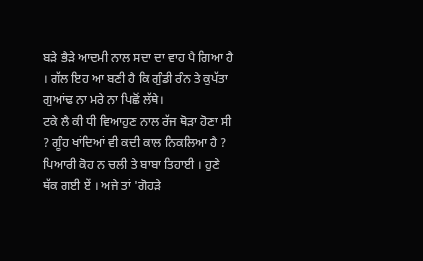ਬੜੇ ਭੈੜੇ ਆਦਮੀ ਨਾਲ ਸਦਾ ਦਾ ਵਾਹ ਪੈ ਗਿਆ ਹੈ । ਗੱਲ ਇਹ ਆ ਬਣੀ ਹੈ ਕਿ ਗੁੰਡੀ ਰੰਨ ਤੇ ਕੁਪੱਤਾ ਗੁਆਂਢ ਨਾ ਮਰੇ ਨਾ ਪਿਛੋਂ ਲੱਥੇ।
ਟਕੇ ਲੈ ਕੀ ਧੀ ਵਿਆਹੁਣ ਨਾਲ ਰੱਜ ਥੋੜਾ ਹੋਣਾ ਸੀ ? ਗੂੰਹ ਖਾਂਦਿਆਂ ਵੀ ਕਦੀ ਕਾਲ ਨਿਕਲਿਆ ਹੈ ?
ਪਿਆਰੀ ਕੋਹ ਨ ਚਲੀ ਤੇ ਬਾਬਾ ਤਿਹਾਈ । ਹੁਣੇ ਥੱਕ ਗਈ ਏਂ । ਅਜੇ ਤਾਂ 'ਗੋਹੜੇ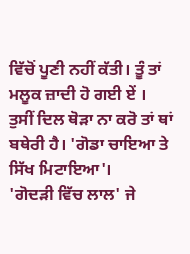ਵਿੱਚੋਂ ਪੂਣੀ ਨਹੀਂ ਕੱਤੀ। ਤੂੰ ਤਾਂ ਮਲੂਕ ਜ਼ਾਦੀ ਹੋ ਗਈ ਏਂ ।
ਤੁਸੀਂ ਦਿਲ ਥੋੜਾ ਨਾ ਕਰੋ ਤਾਂ ਥਾਂ ਬਥੇਰੀ ਹੈ। 'ਗੋਡਾ ਚਾਇਆ ਤੇ ਸਿੱਖ ਮਿਟਾਇਆ'।
'ਗੋਦੜੀ ਵਿੱਚ ਲਾਲ' ਜੇ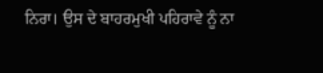ਨਿਰਾ। ਉਸ ਦੇ ਬਾਹਰਮੁਖੀ ਪਹਿਰਾਵੇ ਨੂੰ ਨਾ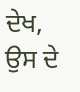ਦੇਖ, ਉਸ ਦੇ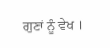ਗੁਣਾਂ ਨੂੰ ਵੇਖ ।